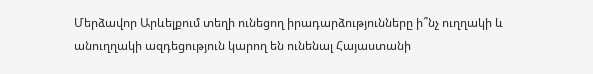Մերձավոր Արևելքում տեղի ունեցող իրադարձությունները ի՞նչ ուղղակի և անուղղակի ազդեցություն կարող են ունենալ Հայաստանի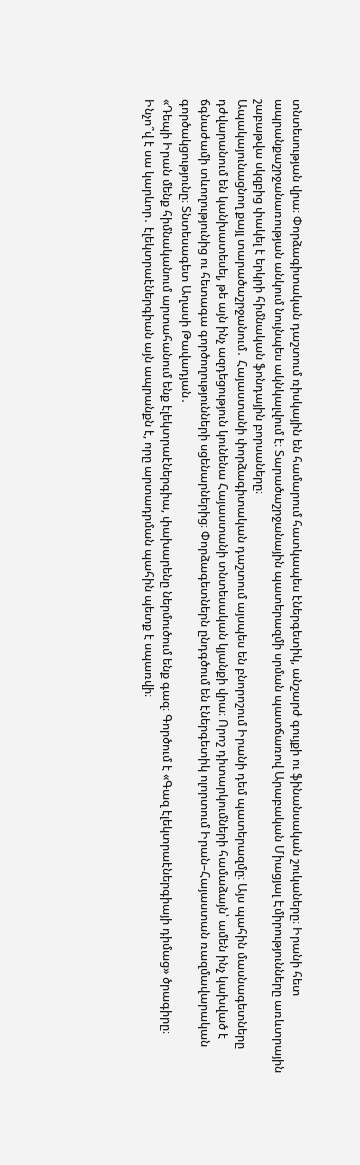տնտեսության վրա։ Փորձագիտական դաշտում ռիսկային են համարում հատկապես էներգետիկ, անշարժ գույքի ու ֆինանսական շուկաները։ Իրանի հետ ապրանքաշրջանառության անկում նույնպես ակնկալվում է։ Տարածաշրջանային պատերազմի սրման պատճառով Արաբական Միացյալ Էմիրությունները առևտրային շաբաթվա սկզբից փակել է երկրի հիմնական ֆոնդային բորսաները։
Ապակայունացնող քայլ տարածաշրջանում․ Հայաստանի փորձագիտական դաշտում այսպես են բնորոշում Իրանի դեմ պատերազմը։ Այս պահին մասնագետները դժվարանում են կանխատեսել, թե այն ինչ ազդեցություն կունենա Հայաստանի տնտեսական կյանքի վրա։ Որոշ դիտարկումների համաձայն՝ ամեն ինչ կախված է ճգնաժամի տևողությունից ու հետագա գործողությունների սցենարներից։ Փորձագետներն ընդգծում են էներգետիկ ոլորտում Իրան–Հայաստան ռազմավարական գործակցությունը։ Տնտեսագետ Աղասի Թավադյան․
«Դեպի Իրան մենք հիմնականում արտահանում ենք էլեկտրաէներգիա, փախարենը ներմուծում ենք գազ։ Գործում է «Գազ էլեկտրաէներգիայի դիմաց» ծրագիրը։ Ինչո՞վ է սա կարևոր․ էլեկտրաէներգիան այն ապրանքն է, որը արտադրման պահին պետք է սպառվի։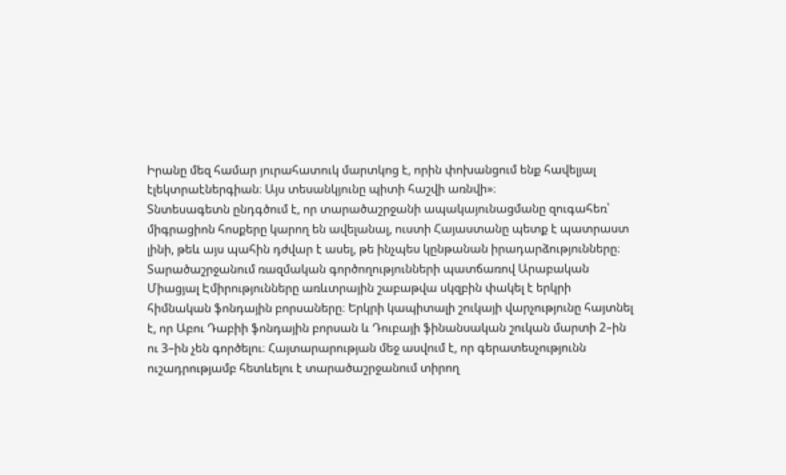Իրանը մեզ համար յուրահատուկ մարտկոց է, որին փոխանցում ենք հավելյալ էլեկտրաէներգիան։ Այս տեսանկյունը պիտի հաշվի առնվի»։
Տնտեսագետն ընդգծում է, որ տարածաշրջանի ապակայունացմանը զուգահեռ՝ միգրացիոն հոսքերը կարող են ավելանալ, ուստի Հայաստանը պետք է պատրաստ լինի, թեև այս պահին դժվար է ասել, թե ինչպես կընթանան իրադարձությունները։
Տարածաշրջանում ռազմական գործողությունների պատճառով Արաբական Միացյալ Էմիրությունները առևտրային շաբաթվա սկզբին փակել է երկրի հիմնական ֆոնդային բորսաները։ Երկրի կապիտալի շուկայի վարչությունը հայտնել է, որ Աբու Դաբիի ֆոնդային բորսան և Դուբայի ֆինանսական շուկան մարտի 2–ին ու 3–ին չեն գործելու։ Հայտարարության մեջ ասվում է, որ գերատեսչությունն ուշադրությամբ հետևելու է տարածաշրջանում տիրող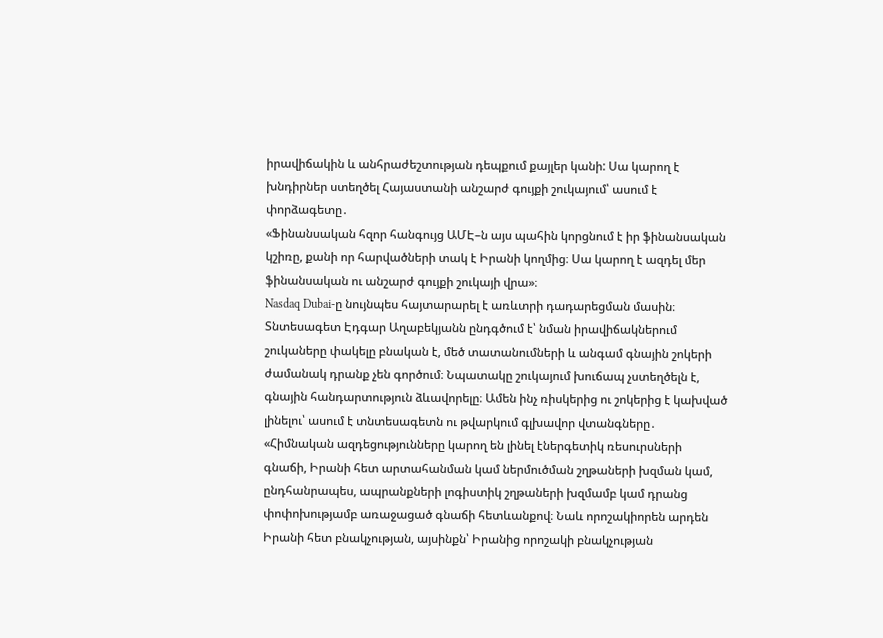իրավիճակին և անհրաժեշտության դեպքում քայլեր կանի: Սա կարող է խնդիրներ ստեղծել Հայաստանի անշարժ գույքի շուկայում՝ ասում է փորձագետը․
«Ֆինանսական հզոր հանգույց ԱՄԷ–ն այս պահին կորցնում է իր ֆինանսական կշիռը, քանի որ հարվածների տակ է Իրանի կողմից։ Սա կարող է ազդել մեր ֆինանսական ու անշարժ գույքի շուկայի վրա»։
Nasdaq Dubai-ը նույնպես հայտարարել է առևտրի դադարեցման մասին։ Տնտեսագետ Էդգար Աղաբեկյանն ընդգծում է՝ նման իրավիճակներում շուկաները փակելը բնական է, մեծ տատանումների և անգամ գնային շոկերի ժամանակ դրանք չեն գործում։ Նպատակը շուկայում խուճապ չստեղծելն է, գնային հանդարտություն ձևավորելը։ Ամեն ինչ ռիսկերից ու շոկերից է կախված լինելու՝ ասում է տնտեսագետն ու թվարկում գլխավոր վտանգները․
«Հիմնական ազդեցությունները կարող են լինել էներգետիկ ռեսուրսների գնաճի, Իրանի հետ արտահանման կամ ներմուծման շղթաների խզման կամ, ընդհանրապես, ապրանքների լոգիստիկ շղթաների խզմամբ կամ դրանց փոփոխությամբ առաջացած գնաճի հետևանքով։ Նաև որոշակիորեն արդեն Իրանի հետ բնակչության, այսինքն՝ Իրանից որոշակի բնակչության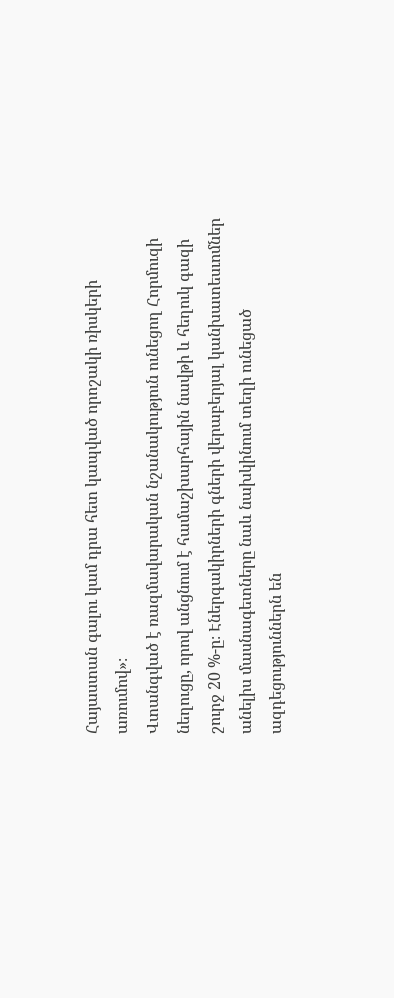Հայաստան գալու կամ դրա հետ կապված որոշակի ռիսկերի առումով»։
Վտանգված է ռազմավարական նշանակություն ունեցող Հորմուզի նեղուցը, որով անցնում է համաշխարհային նավթի և հեղուկ գազի շուրջ 20 %-ը։ Էներգակիրների գների վերաբերյալ կանխատեսւոմներ անելիս մասնագետները նաև նախկինում տեղի ունեցած ազդեցություններն են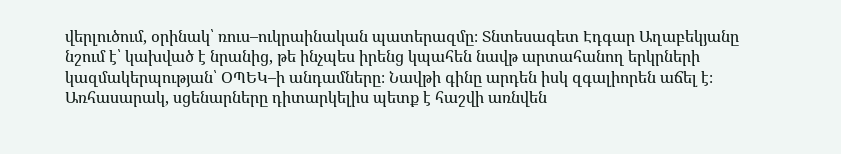վերլուծում, օրինակ՝ ռուս–ուկրաինական պատերազմը։ Տնտեսագետ Էդգար Աղաբեկյանը նշում է՝ կախված է նրանից, թե ինչպես իրենց կպահեն նավթ արտահանող երկրների կազմակերպության՝ ՕՊԵԿ–ի անդամները։ Նավթի գինը արդեն իսկ զգալիորեն աճել է։ Առհասարակ, սցենարները դիտարկելիս պետք է հաշվի առնվեն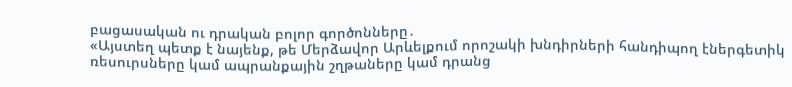բացասական ու դրական բոլոր գործոնները․
«Այստեղ պետք է նայենք, թե Մերձավոր Արևելքում որոշակի խնդիրների հանդիպող էներգետիկ ռեսուրսները կամ ապրանքային շղթաները կամ դրանց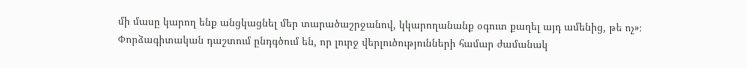մի մասը կարող ենք անցկացնել մեր տարածաշրջանով, կկարողանանք օգուտ քաղել այդ ամենից, թե ոչ»։
Փորձագիտական դաշտում ընդգծում են, որ լուրջ վերլուծությունների համար ժամանակ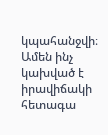կպահանջվի։ Ամեն ինչ կախված է իրավիճակի հետագա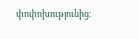փոփոխությունից։